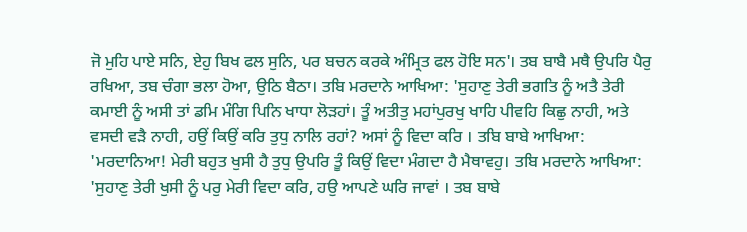ਜੋ ਮੁਹਿ ਪਾਏ ਸਨਿ, ਏਹੁ ਬਿਖ ਫਲ ਸੁਨਿ, ਪਰ ਬਚਨ ਕਰਕੇ ਅੰਮ੍ਰਿਤ ਫਲ ਹੋਇ ਸਨ'। ਤਬ ਬਾਬੈ ਮਥੈ ਉਪਰਿ ਪੈਰੁ ਰਖਿਆ, ਤਬ ਚੰਗਾ ਭਲਾ ਹੋਆ, ਉਠਿ ਬੈਠਾ। ਤਬਿ ਮਰਦਾਨੇ ਆਖਿਆ: 'ਸੁਹਾਣੁ ਤੇਰੀ ਭਗਤਿ ਨੂੰ ਅਤੈ ਤੇਰੀ ਕਮਾਈ ਨੂੰ ਅਸੀ ਤਾਂ ਡਮਿ ਮੰਗਿ ਪਿਨਿ ਖਾਧਾ ਲੋੜਹਾਂ। ਤੂੰ ਅਤੀਤੁ ਮਹਾਂਪੁਰਖੁ ਖਾਹਿ ਪੀਵਹਿ ਕਿਛੁ ਨਾਹੀ, ਅਤੇ ਵਸਦੀ ਵੜੈ ਨਾਹੀ, ਹਉਂ ਕਿਉਂ ਕਰਿ ਤੁਧੁ ਨਾਲਿ ਰਹਾਂ? ਅਸਾਂ ਨੂੰ ਵਿਦਾ ਕਰਿ । ਤਬਿ ਬਾਬੇ ਆਖਿਆ: 'ਮਰਦਾਨਿਆ! ਮੇਰੀ ਬਹੁਤ ਖੁਸੀ ਹੈ ਤੁਧੁ ਉਪਰਿ ਤੂੰ ਕਿਉਂ ਵਿਦਾ ਮੰਗਦਾ ਹੈ ਮੈਥਾਵਹੁ। ਤਬਿ ਮਰਦਾਨੇ ਆਖਿਆ: 'ਸੁਹਾਣੁ ਤੇਰੀ ਖੁਸੀ ਨੂੰ ਪਰੁ ਮੇਰੀ ਵਿਦਾ ਕਰਿ, ਹਉ ਆਪਣੇ ਘਰਿ ਜਾਵਾਂ । ਤਬ ਬਾਬੇ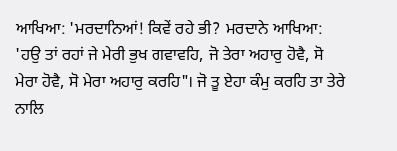ਆਖਿਆ: 'ਮਰਦਾਨਿਆਂ! ਕਿਵੇਂ ਰਹੇ ਭੀ? ਮਰਦਾਨੇ ਆਖਿਆ: 'ਹਉ ਤਾਂ ਰਹਾਂ ਜੇ ਮੇਰੀ ਭੁਖ ਗਵਾਵਹਿ, ਜੋ ਤੇਰਾ ਅਹਾਰੁ ਹੋਵੈ, ਸੋ ਮੇਰਾ ਹੋਵੈ, ਸੋ ਮੇਰਾ ਅਹਾਰੁ ਕਰਹਿ"। ਜੋ ਤੂ ਏਹਾ ਕੰਮੁ ਕਰਹਿ ਤਾ ਤੇਰੇ ਨਾਲਿ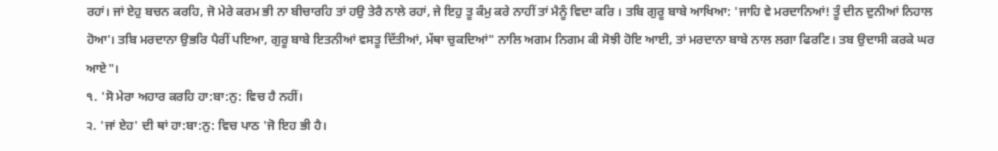ਰਹਾਂ। ਜਾਂ ਏਹੁ ਬਚਨ ਕਰਹਿ, ਜੋ ਮੇਰੇ ਕਰਮ ਭੀ ਨਾ ਬੀਚਾਰਹਿ ਤਾਂ ਹਉ ਤੇਰੈ ਨਾਲੇ ਰਹਾਂ, ਜੇ ਇਹੁ ਤੂ ਕੰਮੁ ਕਰੇ ਨਾਹੀਂ ਤਾਂ ਮੈਨੂੰ ਵਿਦਾ ਕਰਿ । ਤਬਿ ਗੁਰੂ ਬਾਬੇ ਆਖਿਆ: 'ਜਾਹਿ ਵੇ ਮਰਦਾਨਿਆਂ! ਤੂੰ ਦੀਨ ਦੁਨੀਆਂ ਨਿਹਾਲ ਹੋਆ'। ਤਬਿ ਮਰਦਾਨਾ ਉਭਰਿ ਪੈਰੀਂ ਪਇਆ, ਗੁਰੂ ਬਾਬੇ ਇਤਨੀਆਂ ਵਸਤੂ ਦਿੱਤੀਆਂ, ਮੱਥਾ ਚੁਕਦਿਆਂ" ਨਾਲਿ ਅਗਮ ਨਿਗਮ ਕੀ ਸੋਝੀ ਹੋਇ ਆਈ, ਤਾਂ ਮਰਦਾਨਾ ਬਾਬੇ ਨਾਲ ਲਗਾ ਫਿਰਣਿ। ਤਬ ਉਦਾਸੀ ਕਰਕੇ ਘਰ ਆਏ"।
੧. 'ਸੋ ਮੇਰਾ ਅਹਾਰ ਕਰਹਿ ਹਾ:ਬਾ:ਨੁ: ਵਿਚ ਹੈ ਨਹੀਂ।
੨. 'ਜਾਂ ਏਹ' ਦੀ ਥਾਂ ਹਾ:ਬਾ:ਨੁ: ਵਿਚ ਪਾਠ 'ਜੋ ਇਹ ਭੀ ਹੈ।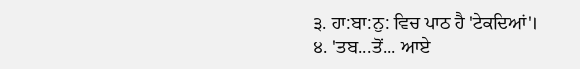੩. ਹਾ:ਬਾ:ਨੁ: ਵਿਚ ਪਾਠ ਹੈ 'ਟੇਕਦਿਆਂ'।
੪. 'ਤਬ...ਤੋਂ... ਆਏ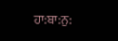ਹਾ:ਬਾ:ਨੁ: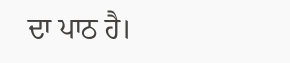ਦਾ ਪਾਠ ਹੈ।